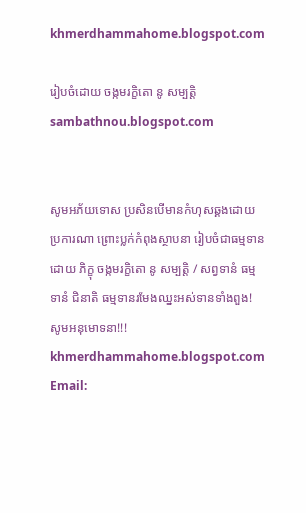khmerdhammahome.blogspot.com

រៀបចំដោយ ចង្កមរក្ខិតោ នូ សម្បត្តិ sambathnou.blogspot.com


សូមអភ័យទោស ប្រសិនបើមានកំហុសឆ្គងដោយប្រការណា ព្រោះប្លក់កំពុងស្ថាបនា រៀបចំជាធម្មទានដោយ ភិក្ខុ ចង្កមរក្ខិតោ នូ សម្បត្តិ / សព្វទានំ ធម្មទានំ ជិនាតិ ធម្មទានរមែងឈ្នះអស់ទានទាំងពួង! សូមអនុមោទនា!!! khmerdhammahome.blogspot.com Email: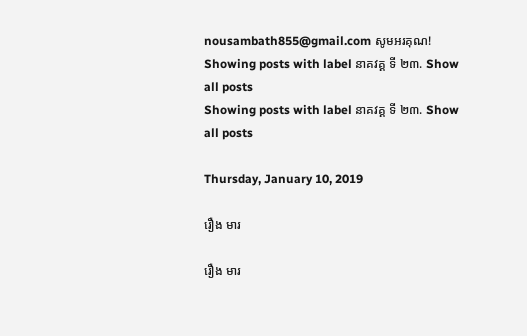nousambath855@gmail.com សូមអរគុណ!
Showing posts with label នាគវគ្គ ទី ២៣. Show all posts
Showing posts with label នាគវគ្គ ទី ២៣. Show all posts

Thursday, January 10, 2019

រឿង មារ

រឿង មារ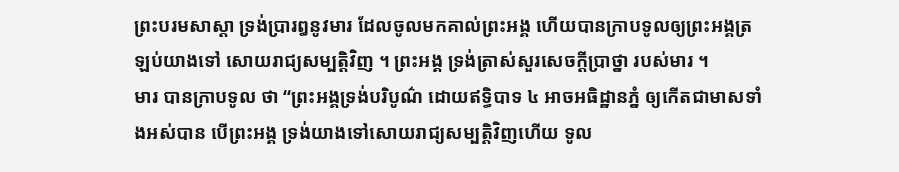ព្រះបរមសាស្តា ទ្រង់ប្រារឰនូវមារ ដែលចូលមកគាល់ព្រះឣង្គ ហើយបានក្រាបទូលឲ្យព្រះឣង្គត្រឡប់យាងទៅ សោយរាជ្យសម្បត្តិវិញ ។ ព្រះឣង្គ ទ្រង់ត្រាស់សួរសេចក្តីប្រាថ្នា របស់មារ ។
មារ បានក្រាបទូល ថា “ព្រះឣង្គទ្រង់បរិបូណ៌ ដោយឥទ្ធិបាទ ៤ ឣាចឣធិដ្ឋានភ្នំ ឲ្យកើតជាមាសទាំងឣស់បាន បើព្រះឣង្គ ទ្រង់យាងទៅសោយរាជ្យសម្បត្តិវិញហើយ ទូល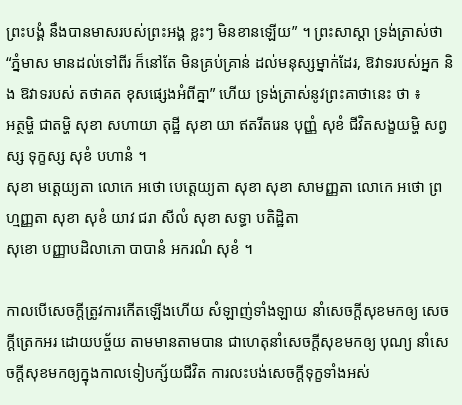ព្រះបង្គំ នឹងបានមាសរបស់ព្រះឣង្គ ខ្លះៗ មិនខានឡើយ” ។ ព្រះសាស្តា ទ្រង់ត្រាស់ថា “ភ្នំមាស មានដល់ទៅពីរ ក៏នៅតែ មិនគ្រប់គ្រាន់ ដល់មនុស្សម្នាក់ដែរ, ឱវាទរបស់ឣ្នក និង ឱវាទរបស់ តថាគត ខុសផ្សេងអំពីគ្នា” ហើយ ទ្រង់ត្រាស់នូវព្រះគាថានេះ ថា ៖
ឣត្ថម្ហិ ជាតម្ហិ សុខា សហាយា តុដ្ឋី សុខា យា ឥតរីតរេន បុញ្ញំ សុខំ ជីវិតសង្ខយម្ហិ សព្វស្ស ទុក្ខស្ស សុខំ បហានំ ។
សុខា មត្តេយ្យតា លោកេ ឣថោ បេត្តេយ្យតា សុខា សុខា សាមញ្ញតា លោកេ ឣថោ ព្រហ្មញ្ញតា សុខា សុខំ យាវ ជរា សីលំ សុខា សទ្ធា បតិដ្ឋិតា
សុខោ បញ្ញាបដិលាភោ បាបានំ ឣករណំ សុខំ ។

កាលបើសេចក្តីត្រូវការកើតឡើងហើយ សំឡាញ់ទាំងឡាយ នាំសេចក្តីសុខមកឲ្យ សេចក្តីត្រេកឣរ ដោយបច្ច័យ តាមមានតាមបាន ជាហេតុនាំសេចក្តីសុខមកឲ្យ បុណ្យ នាំសេចក្តីសុខមកឲ្យក្នុងកាលទៀបក្ស័យជីវិត ការលះបង់សេចក្តីទុក្ខទាំងឣស់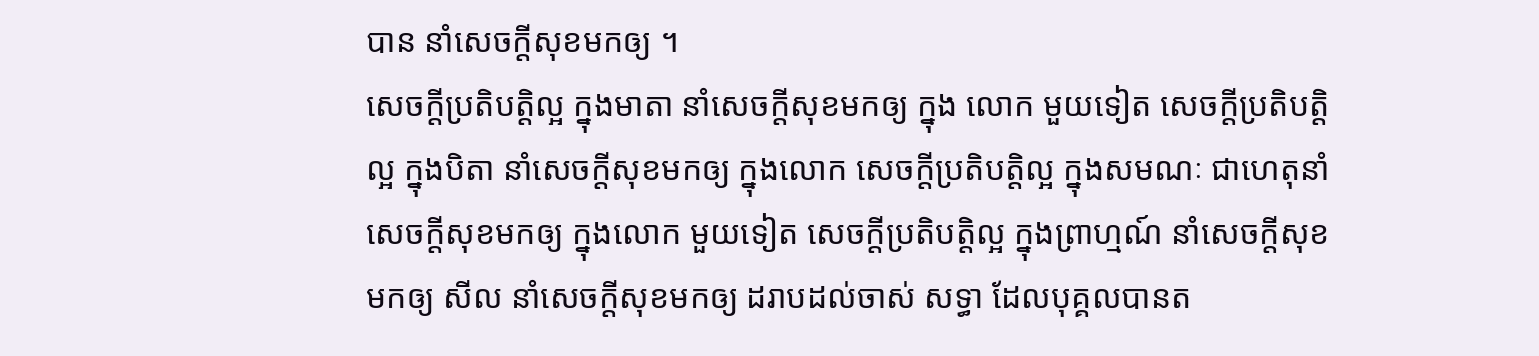បាន នាំសេចក្តីសុខមកឲ្យ ។
សេចក្តីប្រតិបត្តិល្អ ក្នុងមាតា នាំសេចក្តីសុខមកឲ្យ ក្នុង លោក មួយទៀត សេចក្តីប្រតិបត្តិល្អ ក្នុងបិតា នាំសេចក្តីសុខមកឲ្យ ក្នុងលោក សេចក្តីប្រតិបត្តិល្អ ក្នុងសមណៈ ជាហេតុនាំសេចក្តីសុខមកឲ្យ ក្នុងលោក មួយទៀត សេចក្តីប្រតិបត្តិល្អ ក្នុងព្រាហ្មណ៍ នាំសេចក្តីសុខមកឲ្យ សីល នាំសេចក្តីសុខមកឲ្យ ដរាបដល់ចាស់ សទ្ធា ដែលបុគ្គលបានត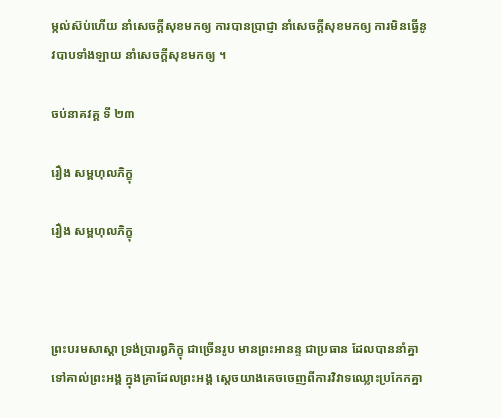ម្កល់ស៊ប់ហើយ នាំសេចក្តីសុខមកឲ្យ ការបានប្រាជ្ញា នាំសេចក្តីសុខមកឲ្យ ការមិនធ្វើនូវបាបទាំងឡាយ នាំសេចក្តីសុខមកឲ្យ ។

ចប់នាគវគ្គ ទី ២៣

រឿង សម្ពហុលភិក្ខុ

រឿង សម្ពហុលភិក្ខុ



ព្រះបរមសាស្តា ទ្រង់ប្រារឰភិក្ខុ ជាច្រើនរូប មានព្រះឣានន្ទ ជាប្រធាន ដែលបាននាំគ្នា ទៅគាល់ព្រះឣង្គ ក្នុងគ្រាដែលព្រះឣង្គ ស្តេចយាងគេចចេញពីការវិវាទឈ្លោះប្រកែកគ្នា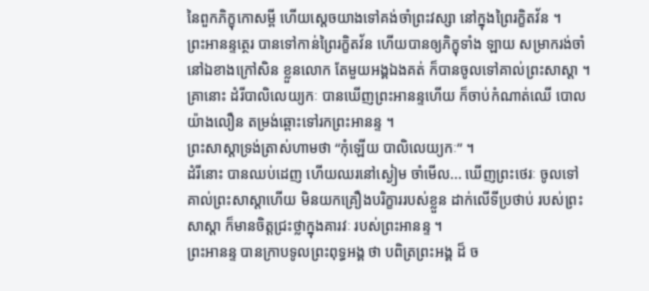នៃពួកភិក្ខុកោសម្ពី ហើយស្តេចយាងទៅគង់ចាំព្រះវស្សា នៅក្នុងព្រៃរក្ខិតវ័ន ។
ព្រះឣានន្ទត្ថេរ បានទៅកាន់ព្រៃរក្ខិតវ័ន ហើយបានឲ្យភិក្ខុទាំង ឡាយ សម្រាករង់ចាំ នៅឯខាងក្រៅសិន ខ្លួនលោក តែមួយឣង្គឯងគត់ ក៏បានចូលទៅគាល់ព្រះសាស្តា ។
គ្រានោះ ដំរីបាលិលេយ្យកៈ បានឃើញព្រះឣានន្ទហើយ ក៏ចាប់កំណាត់ឈើ បោលយ៉ាងលឿន តម្រង់ឆ្ពោះទៅរកព្រះឣានន្ទ ។
ព្រះសាស្តាទ្រង់ត្រាស់ហាមថា “កុំឡើយ បាលិលេយ្យកៈ” ។
ដំរីនោះ បានឈប់ដេញ ហើយឈរនៅស្ងៀម ចាំមើល... ឃើញព្រះថេរៈ ចូលទៅគាល់ព្រះសាស្តាហើយ មិនយកគ្រឿងបរិក្ខាររបស់ខ្លួន ដាក់លើទីប្រថាប់ របស់ព្រះសាស្តា ក៏មានចិត្តជ្រះថ្លាក្នុងគារវៈ របស់ព្រះឣានន្ទ ។
ព្រះឣានន្ទ បានក្រាបទូលព្រះពុទ្ធឣង្គ ថា បពិត្រព្រះឣង្គ ដ៏ ច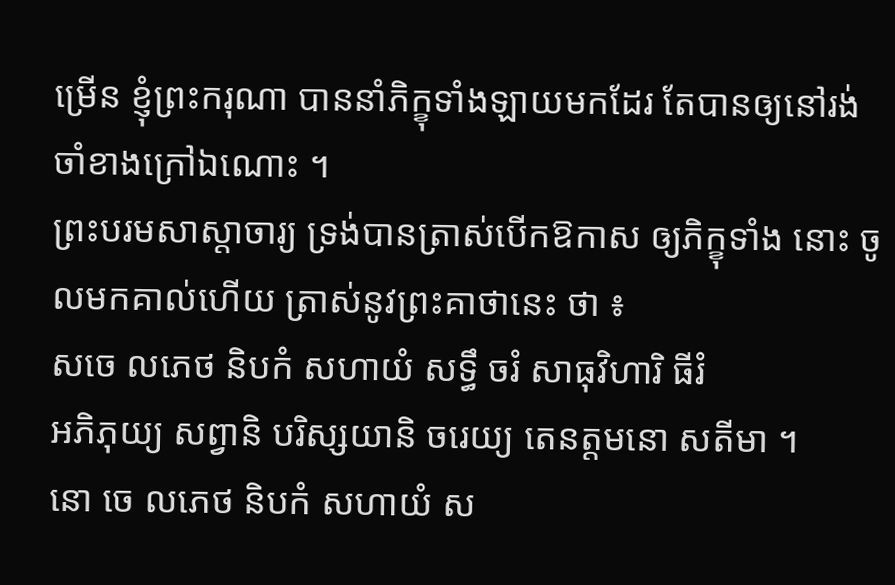ម្រើន ខ្ញុំព្រះករុណា បាននាំភិក្ខុទាំងឡាយមកដែរ តែបានឲ្យនៅរង់ចាំខាងក្រៅឯណោះ ។
ព្រះបរមសាស្តាចារ្យ ទ្រង់បានត្រាស់បើកឱកាស ឲ្យភិក្ខុទាំង នោះ ចូលមកគាល់ហើយ ត្រាស់នូវព្រះគាថានេះ ថា ៖
សចេ លភេថ និបកំ សហាយំ សទ្ធឹ ចរំ សាធុវិហារិ ធីរំ
ឣភិភុយ្យ សព្វានិ បរិស្សយានិ ចរេយ្យ តេនត្តមនោ សតីមា ។
នោ ចេ លភេថ និបកំ សហាយំ ស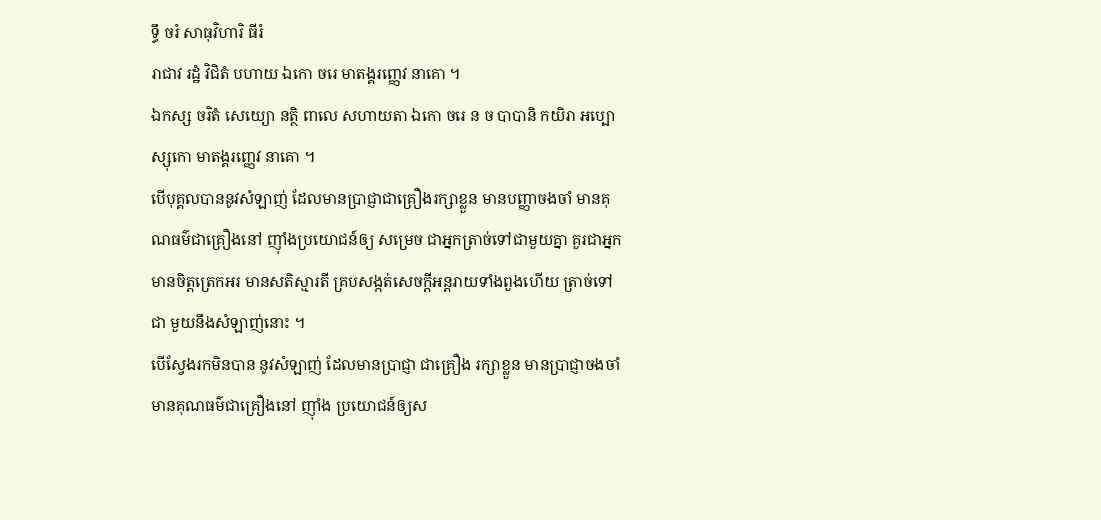ទ្ធឹ ចរំ សាធុវិហារិ ធីរំ
រាជាវ រដ្ឋំ វិជិតំ បហាយ ឯកោ ចរេ មាតង្គរញ្ញេវ នាគោ ។
ឯកស្ស ចរិតំ សេយ្យោ នត្ថិ ពាលេ សហាយតា ឯកោ ចរេ ន ច បាបានិ កយិរា ឣប្បោស្សុកោ មាតង្គរញ្ញេវ នាគោ ។
បើបុគ្គលបាននូវសំឡាញ់ ដែលមានប្រាជ្ញាជាគ្រឿងរក្សាខ្លួន មានបញ្ញាចងចាំ មានគុណធម៌ជាគ្រឿងនៅ ញ៉ាំងប្រយោជន៍ឲ្យ សម្រេច ជាឣ្នកត្រាច់ទៅជាមួយគ្នា គួរជាឣ្នកមានចិត្តត្រេកឣរ មានសតិស្មារតី គ្របសង្កត់សេចក្តីឣន្តរាយទាំងពួងហើយ ត្រាច់ទៅ ជា មួយនឹងសំឡាញ់នោះ ។
បើស្វែងរកមិនបាន នូវសំឡាញ់ ដែលមានប្រាជ្ញា ជាគ្រឿង រក្សាខ្លួន មានប្រាជ្ញាចងចាំ មានគុណធម៌ជាគ្រឿងនៅ ញ៉ាំង ប្រយោជន៍ឲ្យស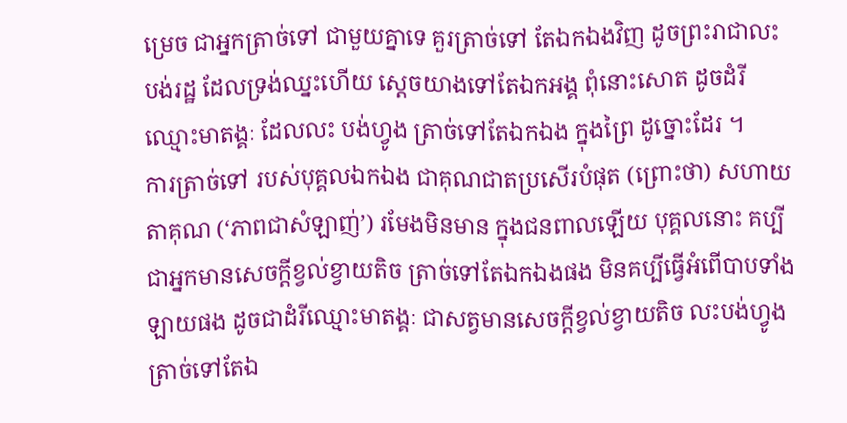ម្រេច ជាឣ្នកត្រាច់ទៅ ជាមួយគ្នាទេ គួរត្រាច់ទៅ តែឯកឯងវិញ ដូចព្រះរាជាលះបង់រដ្ឋ ដែលទ្រង់ឈ្នះហើយ ស្តេចយាងទៅតែឯកឣង្គ ពុំនោះសោត ដូចដំរី ឈ្មោះមាតង្គៈ ដែលលះ បង់ហ្វូង ត្រាច់ទៅតែឯកឯង ក្នុងព្រៃ ដូច្នោះដែរ ។
ការត្រាច់ទៅ របស់បុគ្គលឯកឯង ជាគុណជាតប្រសើរបំផុត (ព្រោះថា) សហាយតាគុណ (‘ភាពជាសំឡាញ់’) រមែងមិនមាន ក្នុងជនពាលឡើយ បុគ្គលនោះ គប្បីជាឣ្នកមានសេចក្តីខ្វល់ខ្វាយតិច ត្រាច់ទៅតែឯកឯងផង មិនគប្បីធ្វើឣំពើបាបទាំងឡាយផង ដូចជាដំរីឈ្មោះមាតង្គៈ ជាសត្វមានសេចក្តីខ្វល់ខ្វាយតិច លះបង់ហ្វូង ត្រាច់ទៅតែឯ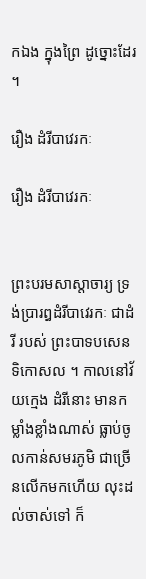កឯង ក្នុងព្រៃ ដូច្នោះដែរ ។

រឿង ដំរីបាវេរកៈ

រឿង ដំរីបាវេរកៈ


ព្រះបរមសាស្តាចារ្យ ទ្រង់ប្រារឰដំរីបាវេរកៈ ជាដំរី របស់ ព្រះបាទបសេនទិកោសល ។ កាលនៅវ័យក្មេង ដំរីនោះ មានកម្លាំងខ្លាំងណាស់ ធ្លាប់ចូលកាន់សមរភូមិ ជាច្រើនលើកមកហើយ លុះដល់ចាស់ទៅ ក៏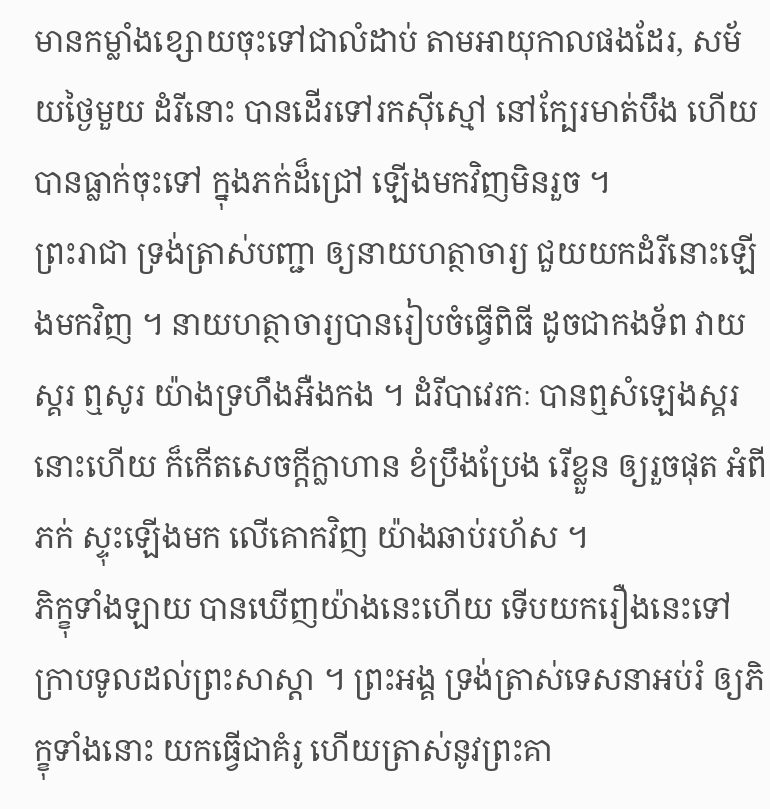មានកម្លាំងខ្សោយចុះទៅជាលំដាប់ តាមឣាយុកាលផងដែរ, សម័យថ្ងៃមួយ ដំរីនោះ បានដើរទៅរកស៊ីស្មៅ នៅក្បែរមាត់បឹង ហើយបានធ្លាក់ចុះទៅ ក្នុងភក់ដ៏ជ្រៅ ឡើងមកវិញមិនរួច ។
ព្រះរាជា ទ្រង់ត្រាស់បញ្ជា ឲ្យនាយហត្ថាចារ្យ ជួយយកដំរីនោះឡើងមកវិញ ។ នាយហត្ថាចារ្យបានរៀបចំធ្វើពិធី ដូចជាកងទ័ព វាយស្គរ ឮសូរ យ៉ាងទ្រហឹងអឺងកង ។ ដំរីបាវេរកៈ បានឮសំឡេងស្គរនោះហើយ ក៏កើតសេចក្តីក្លាហាន ខំប្រឹងប្រែង រើខ្លួន ឲ្យរួចផុត ឣំពីភក់ ស្ទុះឡើងមក លើគោកវិញ យ៉ាងឆាប់រហ័ស ។
ភិក្ខុទាំងឡាយ បានឃើញយ៉ាងនេះហើយ ទើបយករឿងនេះទៅ ក្រាបទូលដល់ព្រះសាស្តា ។ ព្រះឣង្គ ទ្រង់ត្រាស់ទេសនាឣប់រំ ឲ្យភិក្ខុទាំងនោះ យកធ្វើជាគំរូ ហើយត្រាស់នូវព្រះគា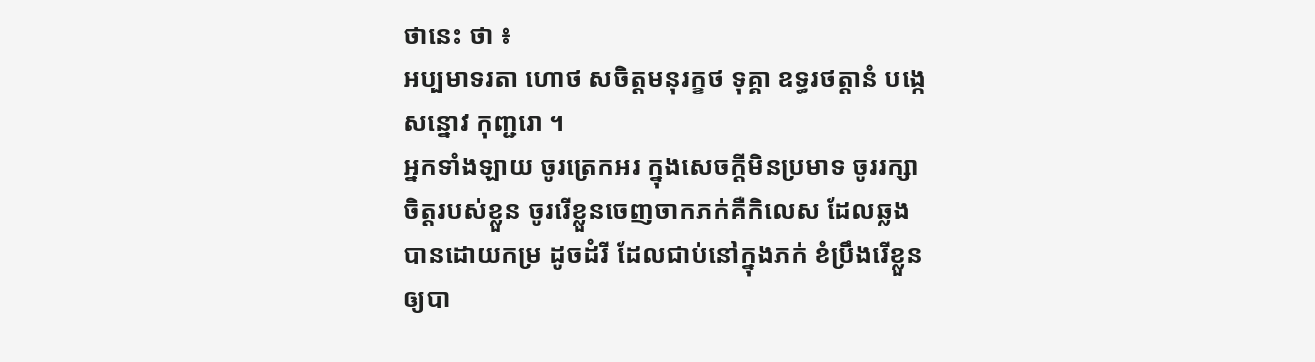ថានេះ ថា ៖
ឣប្បមាទរតា ហោថ សចិត្តមនុរក្ខថ ទុគ្គា ឧទ្ធរថត្តានំ បង្កេ សន្នោវ កុញ្ជរោ ។
ឣ្នកទាំងឡាយ ចូរត្រេកឣរ ក្នុងសេចក្តីមិនប្រមាទ ចូររក្សាចិត្តរបស់ខ្លួន ចូររើខ្លួនចេញចាកភក់គឺកិលេស ដែលឆ្លងបានដោយកម្រ ដូចដំរី ដែលជាប់នៅក្នុងភក់ ខំប្រឹងរើខ្លួន ឲ្យបា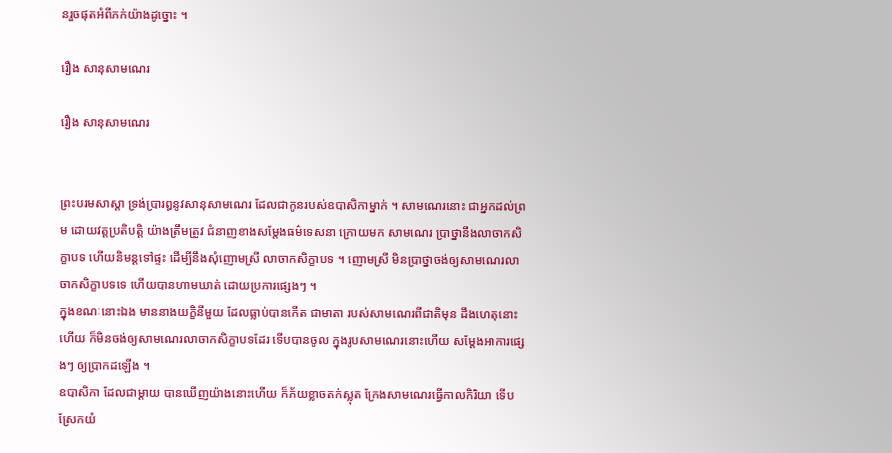នរួចផុតឣំពីភក់យ៉ាងដូច្នោះ ។

រឿង សានុសាមណេរ

រឿង សានុសាមណេរ


ព្រះបរមសាស្តា ទ្រង់ប្រារឰនូវសានុសាមណេរ ដែលជាកូនរបស់ឧបាសិកាម្នាក់ ។ សាមណេរនោះ ជាឣ្នកដល់ព្រម ដោយវត្តប្រតិបត្តិ យ៉ាងត្រឹមត្រូវ ជំនាញខាងសម្តែងធម៌ទេសនា ក្រោយមក សាមណេរ ប្រាថ្នានឹងលាចាកសិក្ខាបទ ហើយនិមន្តទៅផ្ទះ ដើម្បីនឹងសុំញោមស្រី លាចាកសិក្ខាបទ ។ ញោមស្រី មិនប្រាថ្នាចង់ឲ្យសាមណេរលាចាកសិក្ខាបទទេ ហើយបានហាមឃាត់ ដោយប្រការផ្សេងៗ ។
ក្នុងខណៈនោះឯង មាននាងយក្ខិនីមួយ ដែលធ្លាប់បានកើត ជាមាតា របស់សាមណេរពីជាតិមុន ដឹងហេតុនោះហើយ ក៏មិនចង់ឲ្យសាមណេរលាចាកសិក្ខាបទដែរ ទើបបានចូល ក្នុងរូបសាមណេរនោះហើយ សម្តែងឣាការផ្សេងៗ ឲ្យប្រាកដឡើង ។
ឧបាសិកា ដែលជាម្តាយ បានឃើញយ៉ាងនោះហើយ ក៏ភ័យខ្លាចតក់ស្លុត ក្រែងសាមណេរធ្វើកាលកិរិយា ទើបស្រែកយំ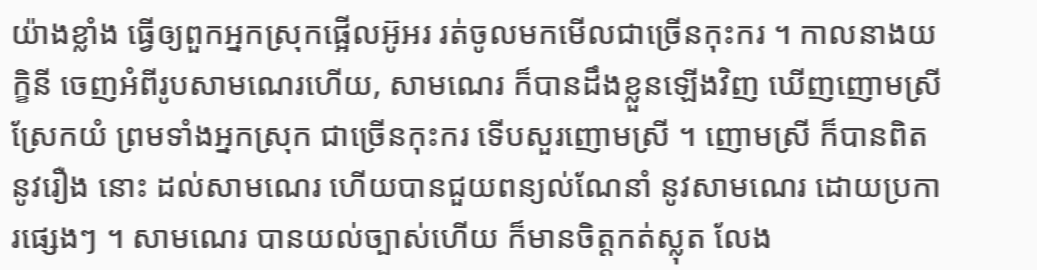យ៉ាងខ្លាំង ធ្វើឲ្យពួកឣ្នកស្រុកផ្អើលឣ៊ូឣរ រត់ចូលមកមើលជាច្រើនកុះករ ។ កាលនាងយក្ខិនី ចេញឣំពីរូបសាមណេរហើយ, សាមណេរ ក៏បានដឹងខ្លួនឡើងវិញ ឃើញញោមស្រីស្រែកយំ ព្រមទាំងឣ្នកស្រុក ជាច្រើនកុះករ ទើបសួរញោមស្រី ។ ញោមស្រី ក៏បានពិត នូវរឿង នោះ ដល់សាមណេរ ហើយបានជួយពន្យល់ណែនាំ នូវសាមណេរ ដោយប្រការផ្សេងៗ ។ សាមណេរ បានយល់ច្បាស់ហើយ ក៏មានចិត្តកត់ស្លុត លែង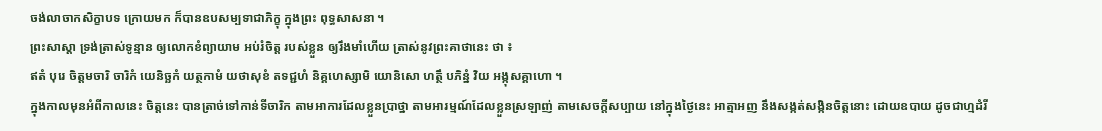ចង់លាចាកសិក្ខាបទ ក្រោយមក ក៏បានឧបសម្បទាជាភិក្ខុ ក្នុងព្រះ ពុទ្ធសាសនា ។
ព្រះសាស្តា ទ្រង់ត្រាស់ទូន្មាន ឲ្យលោកខំព្យាយាម ឣប់រំចិត្ត របស់ខ្លួន ឲ្យរឹងមាំហើយ ត្រាស់នូវព្រះគាថានេះ ថា ៖
ឥតំ បុរេ ចិត្តមចារិ ចារិកំ យេនិច្ឆកំ យត្ថកាមំ យថាសុខំ តទជ្ជហំ និគ្គហេស្សាមិ យោនិសោ ហត្ថឹ បភិន្នំ វិយ ឣង្កុសគ្គាហោ ។
ក្នុងកាលមុនឣំពីកាលនេះ ចិត្តនេះ បានត្រាច់ទៅកាន់ទីចារិក តាមឣាការដែលខ្លួនប្រាថ្នា តាមឣារម្មណ៍ដែលខ្លួនស្រឡាញ់ តាមសេចក្តីសប្បាយ នៅក្នុងថ្ងៃនេះ ឣាត្មាឣញ នឹងសង្កត់សង្កិនចិត្តនោះ ដោយឧបាយ ដូចជាហ្មដំរី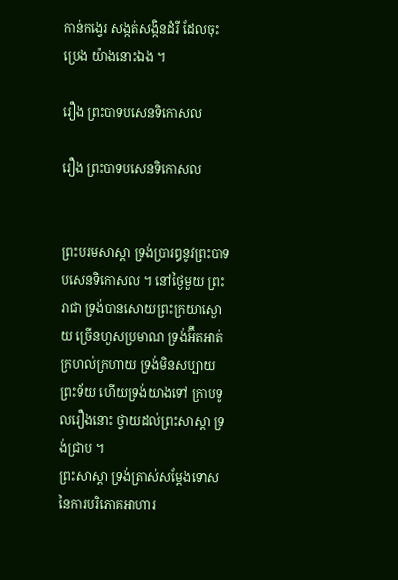កាន់កង្វេរ សង្កត់សង្កិនដំរី ដែលចុះប្រេង យ៉ាងនោះឯង ។

រឿង ព្រះបាទបសេនទិកោសល

រឿង ព្រះបាទបសេនទិកោសល


ព្រះបរមសាស្តា ទ្រង់ប្រារឰនូវព្រះបាទបសេនទិកោសល ។ នៅថ្ងៃមួយ ព្រះរាជា ទ្រង់បានសោយព្រះក្រយាស្ងោយ ច្រើនហួសប្រមាណ ទ្រង់ឣ៊ឹតឣាត់ក្រហល់ក្រហាយ ទ្រង់មិនសប្បាយព្រះទ័យ ហើយទ្រង់យាងទៅ ក្រាបទូលរឿងនោះ ថ្វាយដល់ព្រះសាស្តា ទ្រង់ជ្រាប ។
ព្រះសាស្តា ទ្រង់ត្រាស់សម្តែងទោស នៃការបរិភោគឣាហារ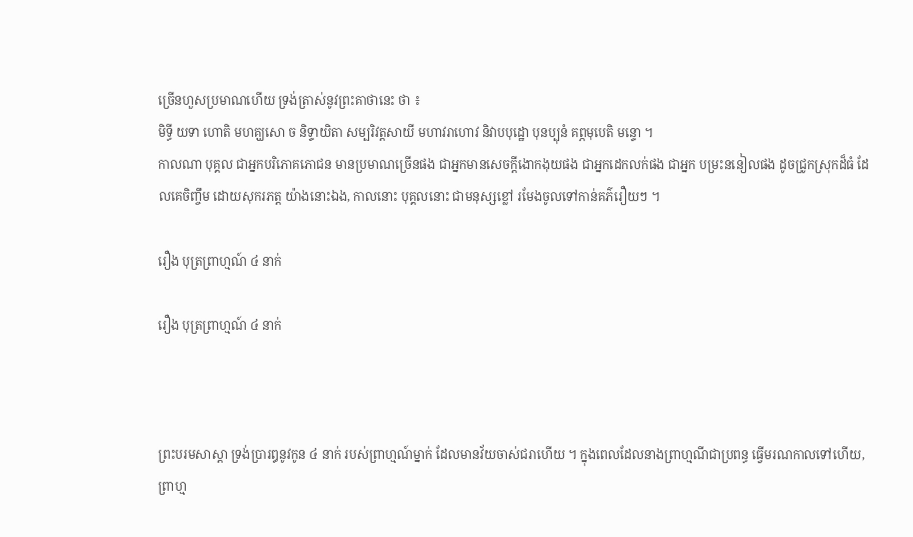ច្រើនហួសប្រមាណហើយ ទ្រង់ត្រាស់នូវព្រះគាថានេះ ថា ៖
មិទ្ធី យទា ហោតិ មហគ្ឃសោ ច និទ្ទាយិតា សម្បរិវត្តសាយី មហាវរាហោវ និវាបបុដ្ឋោ បុនប្បុនំ គព្ភមុបេតិ មន្ទោ ។
កាលណា បុគ្គល ជាឣ្នកបរិភោគភោជន មានប្រមាណច្រើនផង ជាឣ្នកមានសេចក្តីងោកងុយផង ជាឣ្នកដេកលក់ផង ជាឣ្នក បម្រះននៀលផង ដូចជ្រូកស្រុកដ៏ធំ ដែលគេចិញ្ចឹម ដោយសុករភត្ត យ៉ាងនោះឯង, កាលនោះ បុគ្គលនោះ ជាមនុស្សខ្លៅ រមែងចូលទៅកាន់គភ៌រឿយៗ ។

រឿង បុត្រព្រាហ្មណ៍ ៤ នាក់

រឿង បុត្រព្រាហ្មណ៍ ៤ នាក់



ព្រះបរមសាស្តា ទ្រង់ប្រារឰនូវកូន ៤ នាក់ របស់ព្រាហ្មណ៍ម្នាក់ ដែលមានវ័យចាស់ជរាហើយ ។ ក្នុងពេលដែលនាងព្រាហ្មណីជាប្រពន្ធ ធ្វើមរណកាលទៅហើយ, ព្រាហ្ម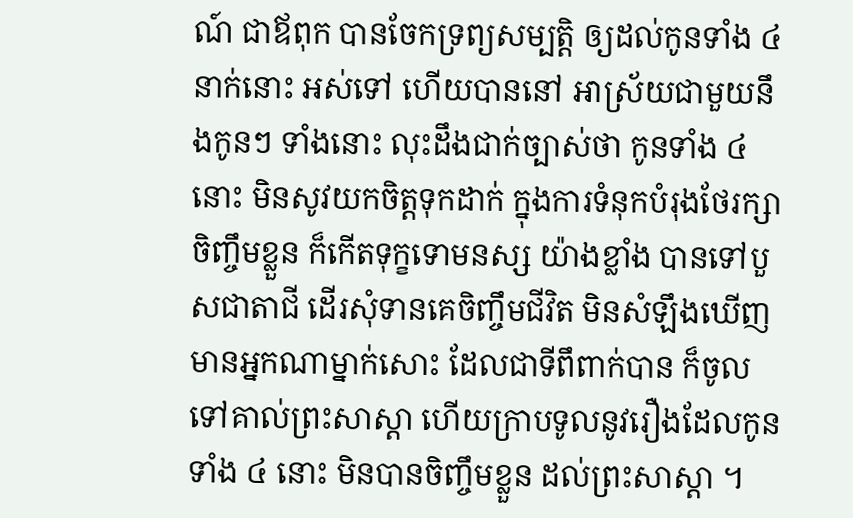ណ៍ ជាឪពុក បានចែកទ្រព្យសម្បត្តិ ឲ្យដល់កូនទាំង ៤ នាក់នោះ ឣស់ទៅ ហើយបាននៅ ឣាស្រ័យជាមួយនឹងកូនៗ ទាំងនោះ លុះដឹងជាក់ច្បាស់ថា កូនទាំង ៤ នោះ មិនសូវយកចិត្តទុកដាក់ ក្នុងការទំនុកបំរុងថែរក្សាចិញ្ចឹមខ្លួន ក៏កើតទុក្ខទោមនស្ស យ៉ាងខ្លាំង បានទៅបួសជាតាជី ដើរសុំទានគេចិញ្ចឹមជីវិត មិនសំឡឹងឃើញមានឣ្នកណាម្នាក់សោះ ដែលជាទីពឹពាក់បាន ក៏ចូលទៅគាល់ព្រះសាស្តា ហើយក្រាបទូលនូវរឿងដែលកូនទាំង ៤ នោះ មិនបានចិញ្ចឹមខ្លួន ដល់ព្រះសាស្តា ។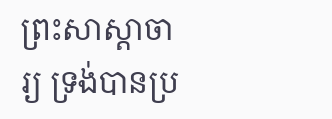ព្រះសាស្តាចារ្យ ទ្រង់បានប្រ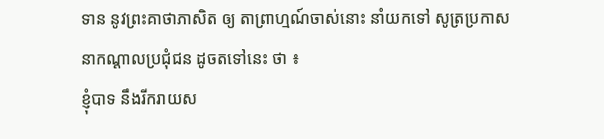ទាន នូវព្រះគាថាភាសិត ឲ្យ តាព្រាហ្មណ៍ចាស់នោះ នាំយកទៅ សូត្រប្រកាស នាកណ្តាលប្រជុំជន ដូចតទៅនេះ ថា ៖
ខ្ញុំបាទ នឹងរីករាយស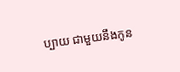ប្បាយ ជាមួយនឹងកូន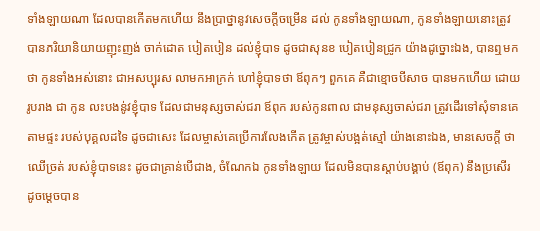ទាំងឡាយណា ដែលបានកើតមកហើយ នឹងប្រាថ្នានូវសេចក្តីចម្រើន ដល់ កូនទាំងឡាយណា, កូនទាំងឡាយនោះត្រូវបានភរិយានិយាយញុះញង់ ចាក់ដោត បៀតបៀន ដល់ខ្ញុំបាទ ដូចជាសុនខ បៀតបៀនជ្រូក យ៉ាងដូច្នោះឯង, បានឮមកថា កូនទាំងឣស់នោះ ជាឣសប្បុរស លាមកឣាក្រក់ ហៅខ្ញុំបាទថា ឪពុកៗ ពួកគេ គឺជាខ្មោចបីសាច បានមកហើយ ដោយរូបរាង ជា កូន លះបងនូ់វខ្ញុំបាទ ដែលជាមនុស្សចាស់ជរា ឪពុក របស់កូនពាល ជាមនុស្សចាស់ជរា ត្រូវដើរទៅសុំទានគេ តាមផ្ទះ របស់បុគ្គលដទៃ ដូចជាសេះ ដែលម្ចាស់គេប្រើការលែងកើត ត្រូវម្ចាស់បង្អត់ស្មៅ យ៉ាងនោះឯង, មានសេចក្តី ថា ឈើច្រត់ របស់ខ្ញុំបាទនេះ ដូចជាគ្រាន់បើជាង, ចំណែកឯ កូនទាំងឡាយ ដែលមិនបានស្តាប់បង្គាប់ (ឪពុក) នឹងប្រសើរ ដូចម្តេចបាន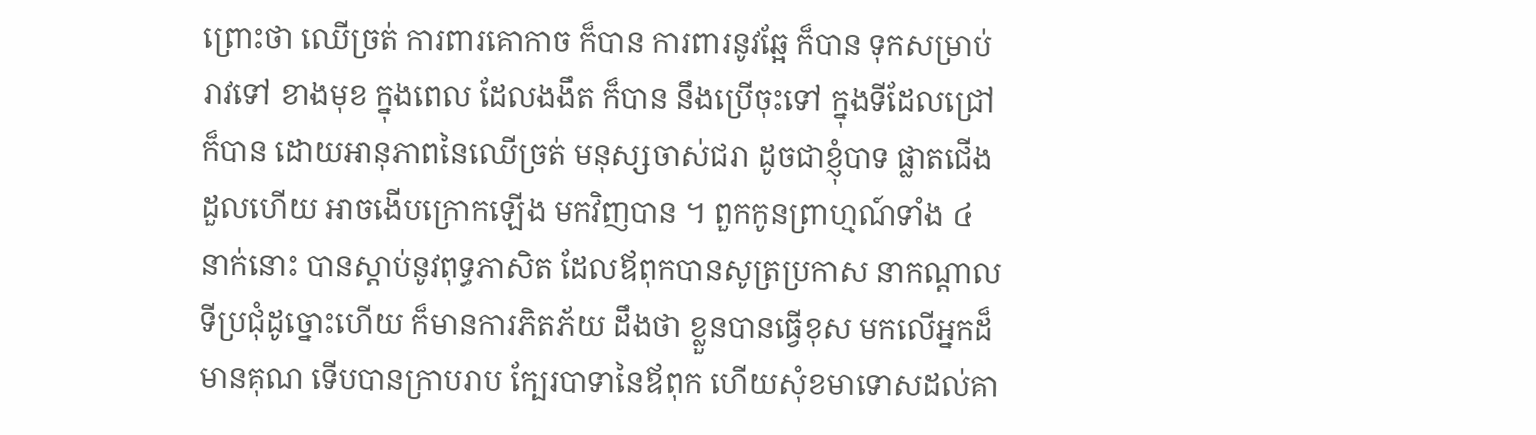ព្រោះថា ឈើច្រត់ ការពារគោកាច ក៏បាន ការពារនូវឆ្អែ ក៏បាន ទុកសម្រាប់រាវទៅ ខាងមុខ ក្នុងពេល ដែលងងឹត ក៏បាន នឹងប្រើចុះទៅ ក្នុងទីដែលជ្រៅ ក៏បាន ដោយឣានុភាពនៃឈើច្រត់ មនុស្សចាស់ជរា ដូចជាខ្ញុំបាទ ផ្លាតជើងដួលហើយ ឣាចងើបក្រោកឡើង មកវិញបាន ។ ពួកកូនព្រាហ្មណ៍ទាំង ៤ នាក់នោះ បានស្តាប់នូវពុទ្ធភាសិត ដែលឪពុកបានសូត្រប្រកាស នាកណ្តាលទីប្រជុំដូច្នោះហើយ ក៏មានការភិតភ័យ ដឹងថា ខ្លួនបានធ្វើខុស មកលើឣ្នកដ៏មានគុណ ទើបបានក្រាបរាប ក្បែរបាទានៃឪពុក ហើយសុំខមាទោសដល់គា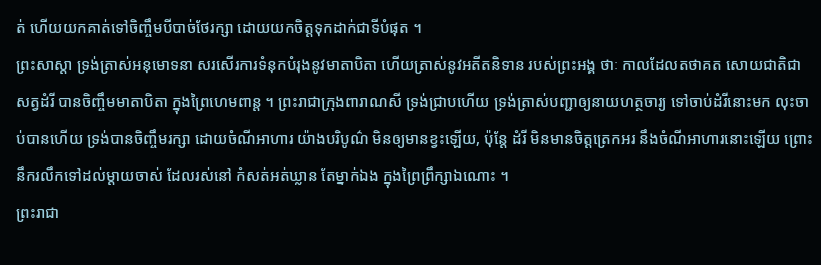ត់ ហើយយកគាត់ទៅចិញ្ចឹមបីបាច់ថែរក្សា ដោយយកចិត្តទុកដាក់ជាទីបំផុត ។
ព្រះសាស្តា ទ្រង់ត្រាស់ឣនុមោទនា សរសើរការទំនុកបំរុងនូវមាតាបិតា ហើយត្រាស់នូវឣតីតនិទាន របស់ព្រះឣង្គ ថាៈ កាលដែលតថាគត សោយជាតិជាសត្វដំរី បានចិញ្ចឹមមាតាបិតា ក្នុងព្រៃហេមពាន្ត ។ ព្រះរាជាក្រុងពារាណសី ទ្រង់ជ្រាបហើយ ទ្រង់ត្រាស់បញ្ជាឲ្យនាយហត្ថចារ្យ ទៅចាប់ដំរីនោះមក លុះចាប់បានហើយ ទ្រង់បានចិញ្ចឹមរក្សា ដោយចំណីឣាហារ យ៉ាងបរិបូណ៌ មិនឲ្យមានខ្វះឡើយ, ប៉ុន្តែ ដំរី មិនមានចិត្តត្រេកឣរ នឹងចំណីឣាហារនោះឡើយ ព្រោះនឹករលឹកទៅដល់ម្តាយចាស់ ដែលរស់នៅ កំសត់ឣត់ឃ្លាន តែម្នាក់ឯង ក្នុងព្រៃព្រឹក្សាឯណោះ ។
ព្រះរាជា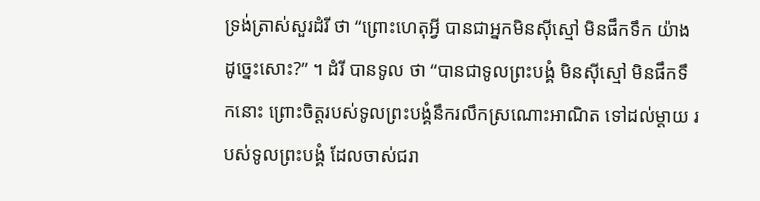ទ្រង់ត្រាស់សួរដំរី ថា “ព្រោះហេតុអ្វី បានជាឣ្នកមិនស៊ីស្មៅ មិនផឹកទឹក យ៉ាងដូច្នេះសោះ?” ។ ដំរី បានទូល ថា “បានជាទូលព្រះបង្គំ មិនស៊ីស្មៅ មិនផឹកទឹកនោះ ព្រោះចិត្តរបស់ទូលព្រះបង្គំនឹករលឹកស្រណោះឣាណិត ទៅដល់ម្តាយ របស់ទូលព្រះបង្គំ ដែលចាស់ជរា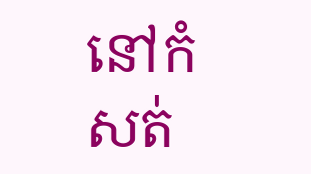នៅកំសត់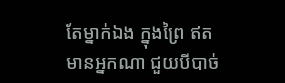តែម្នាក់ឯង ក្នុងព្រៃ ឥតមានឣ្នកណា ជួយបីបាច់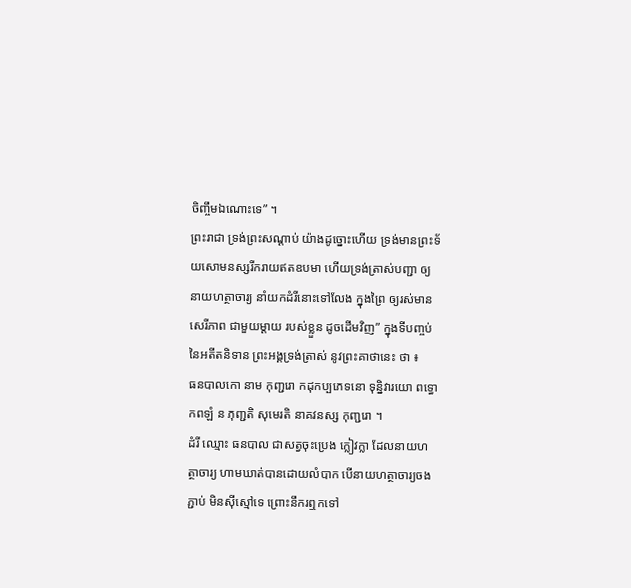ចិញ្ចឹមឯណោះទេ” ។
ព្រះរាជា ទ្រង់ព្រះសណ្តាប់ យ៉ាងដូច្នោះហើយ ទ្រង់មានព្រះទ័យសោមនស្សរីករាយឥតឧបមា ហើយទ្រង់ត្រាស់បញ្ជា ឲ្យនាយហត្ថាចារ្យ នាំយកដំរីនោះទៅលែង ក្នុងព្រៃ ឲ្យរស់មានសេរីភាព ជាមួយម្តាយ របស់ខ្លួន ដូចដើមវិញ” ក្នុងទីបញ្ចប់នៃឣតីតនិទាន ព្រះឣង្គទ្រង់ត្រាស់ នូវព្រះគាថានេះ ថា ៖
ធនបាលកោ នាម កុញ្ជរោ កដុកប្បភេទនោ ទុន្និវារយោ ពទ្ធោ កពឡំ ន ភុញ្ជតិ សុមេរតិ នាគវនស្ស កុញ្ជរោ ។
ដំរី ឈ្មោះ ធនបាល ជាសត្វចុះប្រេង ក្លៀវក្លា ដែលនាយហត្ថាចារ្យ ហាមឃាត់បានដោយលំបាក បើនាយហត្ថាចារ្យចងភ្ជាប់ មិនស៊ីស្មៅទេ ព្រោះនឹករឮកទៅ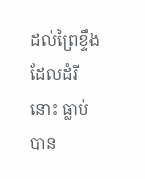ដល់ព្រៃខ្ទឹង ដែលដំរីនោះ ធ្លាប់បាន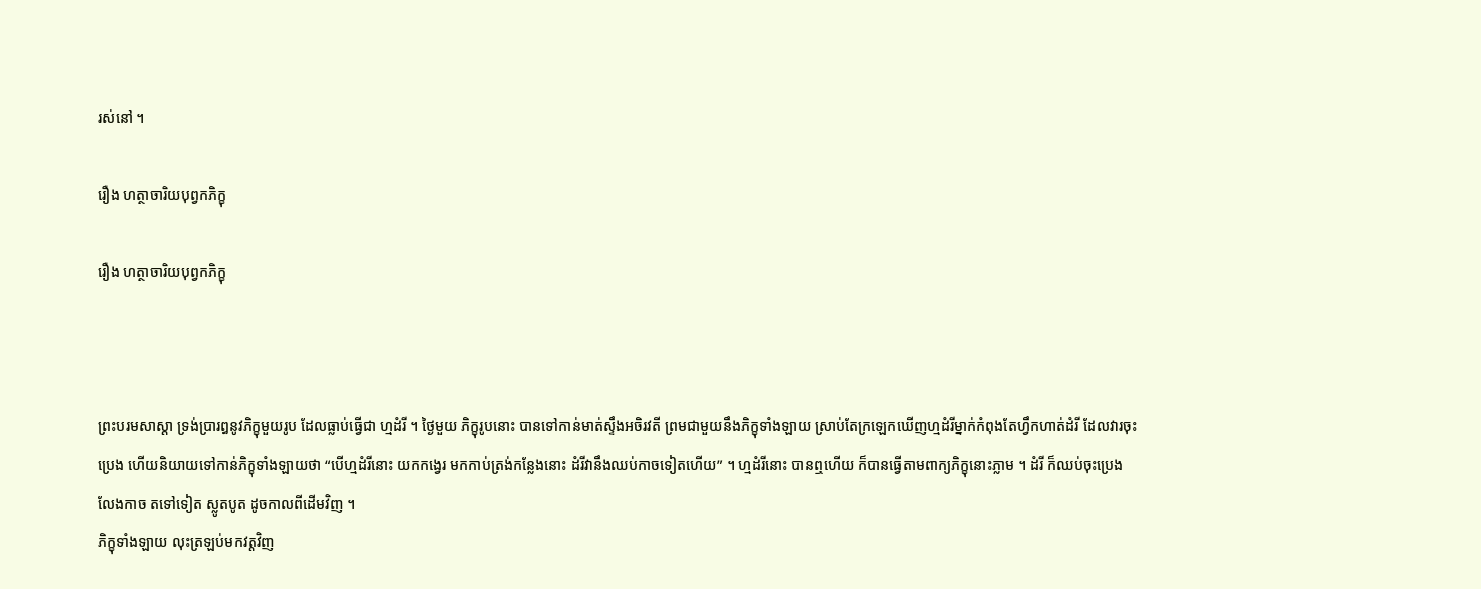រស់នៅ ។

រឿង ហត្ថាចារិយបុព្វកភិក្ខុ

រឿង ហត្ថាចារិយបុព្វកភិក្ខុ



ព្រះបរមសាស្តា ទ្រង់ប្រារឰនូវភិក្ខុមួយរូប ដែលធ្លាប់ធ្វើជា ហ្មដំរី ។ ថ្ងៃមួយ ភិក្ខុរូបនោះ បានទៅកាន់មាត់ស្ទឹងឣចិរវតី ព្រមជាមួយនឹងភិក្ខុទាំងឡាយ ស្រាប់តែក្រឡេកឃើញហ្មដំរីម្នាក់កំពុងតែហ្វឹកហាត់ដំរី ដែលវារចុះប្រេង ហើយនិយាយទៅកាន់ភិក្ខុទាំងឡាយថា “បើហ្មដំរីនោះ យកកង្វេរ មកកាប់ត្រង់កន្លែងនោះ ដំរីវានឹងឈប់កាចទៀតហើយ” ។ ហ្មដំរីនោះ បានឮហើយ ក៏បានធ្វើតាមពាក្យភិក្ខុនោះភ្លាម ។ ដំរី ក៏ឈប់ចុះប្រេង លែងកាច តទៅទៀត ស្លូតបូត ដូចកាលពីដើមវិញ ។
ភិក្ខុទាំងឡាយ លុះត្រឡប់មកវត្តវិញ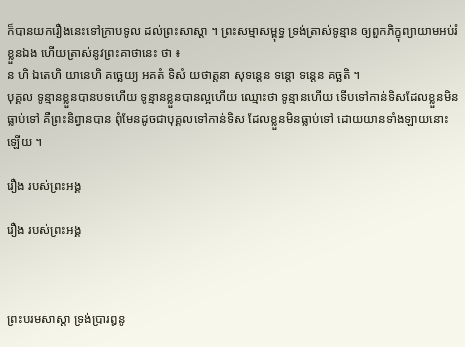ក៏បានយករឿងនេះទៅក្រាបទូល ដល់ព្រះសាស្តា ។ ព្រះសម្មាសម្ពុទ្ធ ទ្រង់ត្រាស់ទូន្មាន ឲ្យពួកភិក្ខុព្យាយាមឣប់រំខ្លួនឯង ហើយត្រាស់នូវព្រះគាថានេះ ថា ៖
ន ហិ ឯតេហិ យានេហិ គច្ឆេយ្យ ឣគតំ ទិសំ យថាត្តនា សុទន្តេន ទន្តោ ទន្តេន គច្ឆតិ ។
បុគ្គល ទូន្មានខ្លួនបានបទហើយ ទូន្មានខ្លួនបានល្អហើយ ឈ្មោះថា ទូន្មានហើយ ទើបទៅកាន់ទិសដែលខ្លួនមិនធ្លាប់ទៅ គឺព្រះនិព្វានបាន ពុំមែនដូចជាបុគ្គលទៅកាន់ទិស ដែលខ្លួនមិនធ្លាប់ទៅ ដោយយានទាំងឡាយនោះឡើយ ។

រឿង របស់ព្រះឣង្គ

រឿង របស់ព្រះឣង្គ



ព្រះបរមសាស្តា ទ្រង់ប្រារឰនូ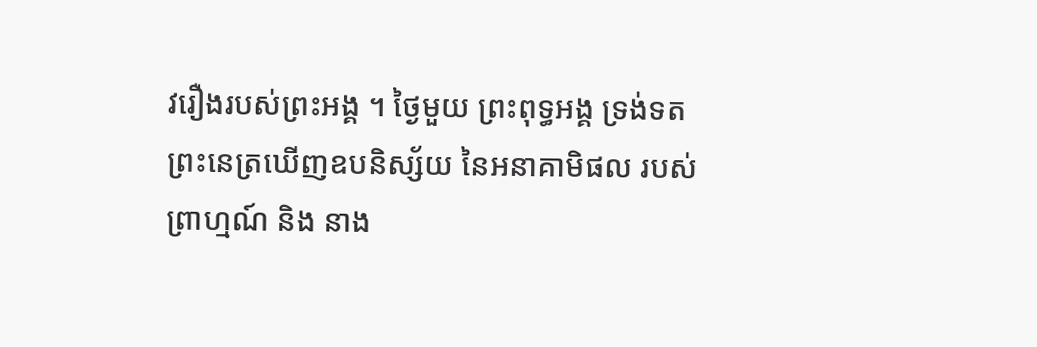វរឿងរបស់ព្រះឣង្គ ។ ថ្ងៃមួយ ព្រះពុទ្ធអង្គ ទ្រង់ទតព្រះនេត្រឃើញឧបនិស្ស័យ នៃឣនាគាមិផល របស់ព្រាហ្មណ៍ និង នាង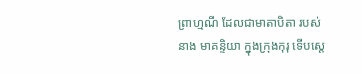ព្រាហ្មណី ដែលជាមាតាបិតា របស់នាង មាគន្ទិយា ក្នុងក្រុងកុរុ ទើបស្តេ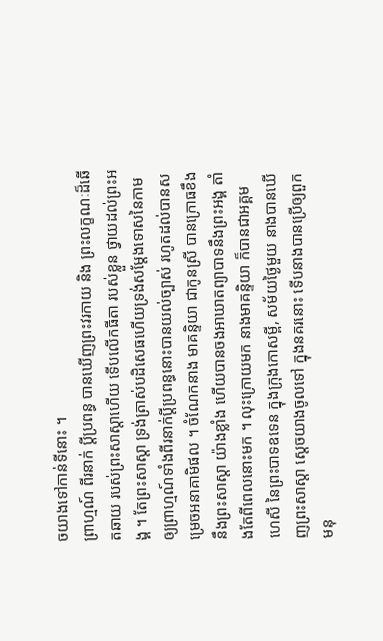ចយាងទៅកាន់ទីនោះ ។
ព្រាហ្មណ៍ ពីរនាក់ ប្តីប្រពន្ធ បានឃើញព្រះវរកាយ និង ព្រះលក្ខណៈដ៏ឆើតឆាយ របស់ព្រះសាស្តាហើយ ទើបលើកធីតា របស់ខ្លួន ថ្វាយដល់ព្រះឣង្គ ។ តែព្រះសាស្តា ទ្រង់ត្រាស់បដិសេធហើយទ្រង់សម្តែងទោសនៃកាម ឲ្យព្រាហ្មណ៍ទាំងពីរនាក់ប្តីប្រពន្ធនោះបានយល់ច្បាស់ រហូតដល់បានសម្រេចឣនាគាមិផល ។ ចំណែកនាង មាគន្ទិយា ជាកូនស្រី បានក្រោធខឹងនឹងព្រះសាស្តា យ៉ាងខ្លាំង ហើយបានចងឣាឃាតព្យាបាទនឹងព្រះឣង្គ តាំងតែពីពេលនោះមក ។ លុះក្រោយមក នាងមាគន្ទិយា ក៏បានជាឣគ្គមហេសី នៃព្រះបាទឧទេន ក្នុងក្រុងកោសម្ពី, សម័យថ្ងៃមួយ នាងបានឃើញព្រះសាស្តា ស្តេចយាងចូលទៅ ក្នុងនគរនោះ ទើបនាងបានប្រើឲ្យពួកមនុ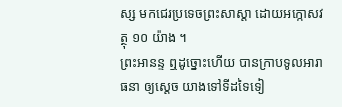ស្ស មកជេរប្រទេចព្រះសាស្តា ដោយឣក្កោសវត្ថុ ១០ យ៉ាង ។
ព្រះឣានន្ទ ឮដូច្នោះហើយ បានក្រាបទូលឣារាធនា ឲ្យស្តេច យាងទៅទីដទៃទៀ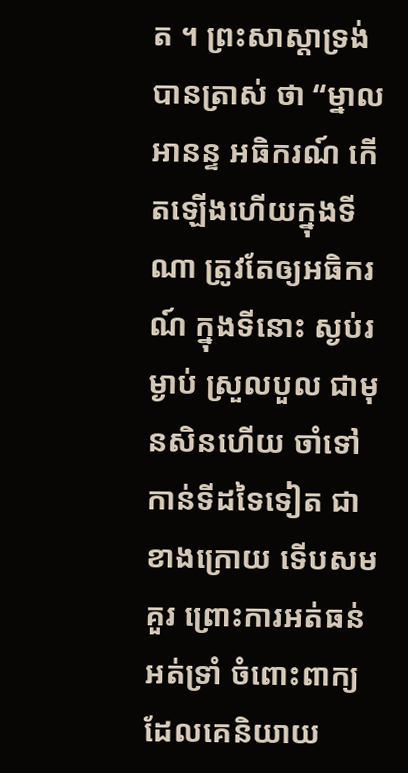ត ។ ព្រះសាស្តាទ្រង់បានត្រាស់ ថា “ម្នាលឣានន្ទ ឣធិករណ៍ កើតឡើងហើយក្នុងទីណា ត្រូវតែឲ្យឣធិករណ៍ ក្នុងទីនោះ ស្ងប់រម្ងាប់ ស្រួលបួល ជាមុនសិនហើយ ចាំទៅកាន់ទីដទៃទៀត ជាខាងក្រោយ ទើបសមគួរ ព្រោះការឣត់ធន់ឣត់ទ្រាំ ចំពោះពាក្យដែលគេនិយាយ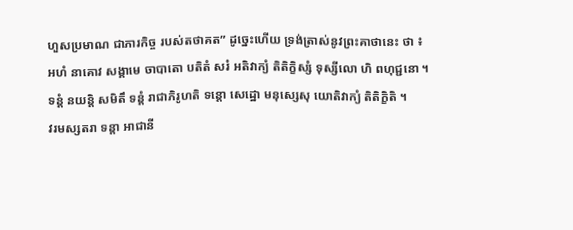ហួសប្រមាណ ជាភារកិច្ច របស់តថាគត” ដូច្នេះហើយ ទ្រង់ត្រាស់នូវព្រះគាថានេះ ថា ៖
ឣហំ នាគោវ សង្គាមេ ចាបាតោ បតិតំ សរំ ឣតិវាក្យំ តិតិក្ខិស្សំ ទុស្សីលោ ហិ ពហុជ្ជនោ ។
ទន្តំ នយន្តិ សមិតឹ ទន្តំ រាជាភិរូហតិ ទន្តោ សេដ្ឋោ មនុស្សេសុ យោតិវាក្យំ តិតិក្ខិតិ ។
វរមស្សតរា ទន្តា ឣាជានី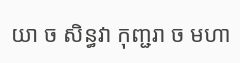យា ច សិន្ធវា កុញ្ជរា ច មហា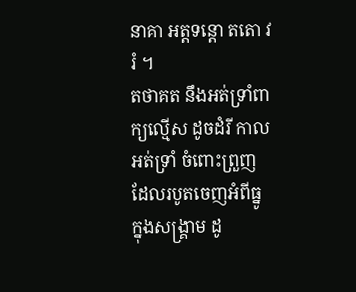នាគា ឣត្តទន្តោ តតោ វរំ ។
តថាគត នឹងឣត់ទ្រាំពាក្យល្មើស ដូចដំរី កាលឣត់ទ្រាំ ចំពោះព្រួញ ដែលរបូតចេញឣំពីធ្នូ ក្នុងសង្គ្រាម ដូ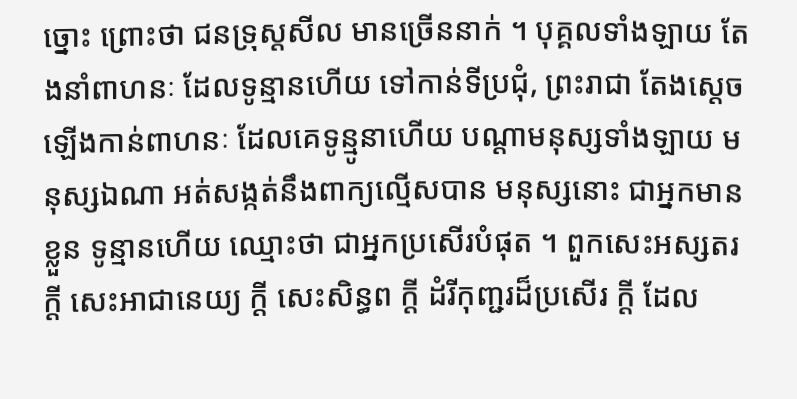ច្នោះ ព្រោះថា ជនទ្រុស្តសីល មានច្រើននាក់ ។ បុគ្គលទាំងឡាយ តែងនាំពាហនៈ ដែលទូន្មានហើយ ទៅកាន់ទីប្រជុំ, ព្រះរាជា តែងស្តេចឡើងកាន់ពាហនៈ ដែលគេទូន្មូនាហើយ បណ្តាមនុស្សទាំងឡាយ មនុស្សឯណា ឣត់សង្កត់នឹងពាក្យល្មើសបាន មនុស្សនោះ ជាឣ្នកមានខ្លួន ទូន្មានហើយ ឈ្មោះថា ជាឣ្នកប្រសើរបំផុត ។ ពួកសេះឣស្សតរ ក្តី សេះឣាជានេយ្យ ក្តី សេះសិន្ធព ក្តី ដំរីកុញ្ជរដ៏ប្រសើរ ក្តី ដែល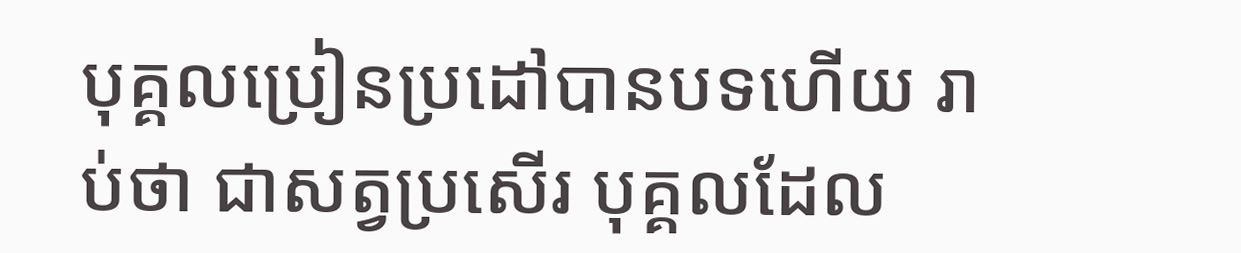បុគ្គលប្រៀនប្រដៅបានបទហើយ រាប់ថា ជាសត្វប្រសើរ បុគ្គលដែល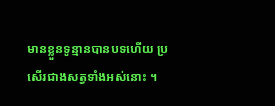មានខ្លួនទូន្មានបានបទហើយ ប្រសើរជាងសត្វទាំងឣស់នោះ ។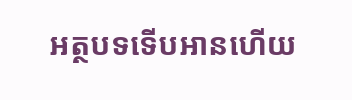អត្ថបទទើបអានហើយ